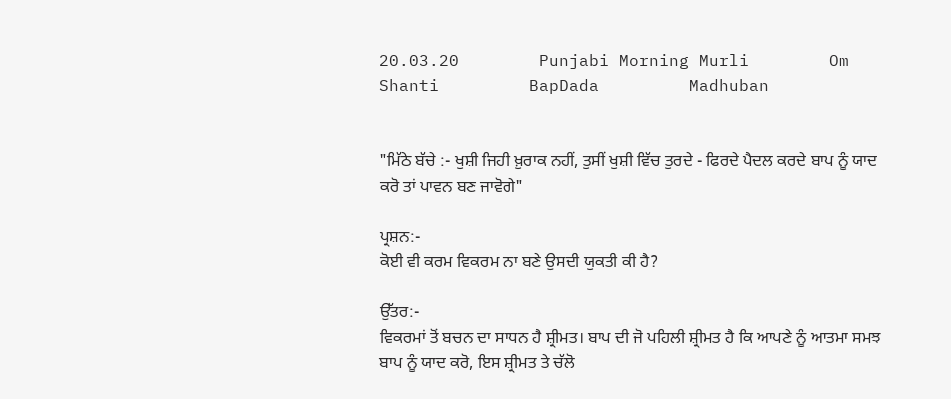20.03.20        Punjabi Morning Murli        Om Shanti         BapDada         Madhuban


"ਮਿੱਠੇ ਬੱਚੇ :- ਖੁਸ਼ੀ ਜਿਹੀ ਖ਼ੁਰਾਕ ਨਹੀਂ, ਤੁਸੀਂ ਖੁਸ਼ੀ ਵਿੱਚ ਤੁਰਦੇ - ਫਿਰਦੇ ਪੈਦਲ ਕਰਦੇ ਬਾਪ ਨੂੰ ਯਾਦ ਕਰੋ ਤਾਂ ਪਾਵਨ ਬਣ ਜਾਵੋਗੇ"

ਪ੍ਰਸ਼ਨ:-
ਕੋਈ ਵੀ ਕਰਮ ਵਿਕਰਮ ਨਾ ਬਣੇ ਉਸਦੀ ਯੁਕਤੀ ਕੀ ਹੈ?

ਉੱਤਰ:-
ਵਿਕਰਮਾਂ ਤੋਂ ਬਚਨ ਦਾ ਸਾਧਨ ਹੈ ਸ਼੍ਰੀਮਤ। ਬਾਪ ਦੀ ਜੋ ਪਹਿਲੀ ਸ਼੍ਰੀਮਤ ਹੈ ਕਿ ਆਪਣੇ ਨੂੰ ਆਤਮਾ ਸਮਝ ਬਾਪ ਨੂੰ ਯਾਦ ਕਰੋ, ਇਸ ਸ਼੍ਰੀਮਤ ਤੇ ਚੱਲੋ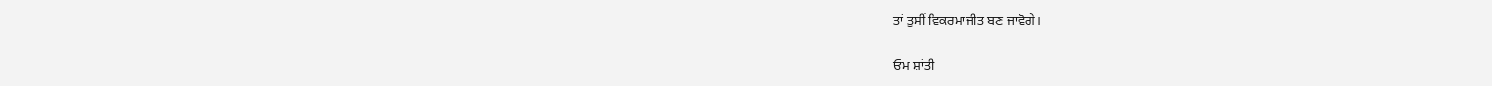ਤਾਂ ਤੁਸੀਂ ਵਿਕਰਮਾਜੀਤ ਬਣ ਜਾਵੋਗੇ।

ਓਮ ਸ਼ਾਂਤੀ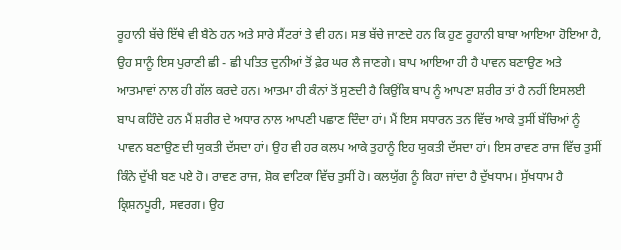ਰੂਹਾਨੀ ਬੱਚੇ ਇੱਥੇ ਵੀ ਬੈਠੇ ਹਨ ਅਤੇ ਸਾਰੇ ਸੈਂਟਰਾਂ ਤੇ ਵੀ ਹਨ। ਸਭ ਬੱਚੇ ਜਾਣਦੇ ਹਨ ਕਿ ਹੁਣ ਰੂਹਾਨੀ ਬਾਬਾ ਆਇਆ ਹੋਇਆ ਹੈ, ਉਹ ਸਾਨੂੰ ਇਸ ਪੁਰਾਣੀ ਛੀ - ਛੀ ਪਤਿਤ ਦੁਨੀਆਂ ਤੋਂ ਫ਼ੇਰ ਘਰ ਲੈ ਜਾਣਗੇ। ਬਾਪ ਆਇਆ ਹੀ ਹੈ ਪਾਵਨ ਬਣਾਉਣ ਅਤੇ ਆਤਮਾਵਾਂ ਨਾਲ ਹੀ ਗੱਲ ਕਰਦੇ ਹਨ। ਆਤਮਾ ਹੀ ਕੰਨਾਂ ਤੋਂ ਸੁਣਦੀ ਹੈ ਕਿਉਂਕਿ ਬਾਪ ਨੂੰ ਆਪਣਾ ਸ਼ਰੀਰ ਤਾਂ ਹੈ ਨਹੀਂ ਇਸਲਈ ਬਾਪ ਕਹਿੰਦੇ ਹਨ ਮੈਂ ਸ਼ਰੀਰ ਦੇ ਅਧਾਰ ਨਾਲ ਆਪਣੀ ਪਛਾਣ ਦਿੰਦਾ ਹਾਂ। ਮੈਂ ਇਸ ਸਧਾਰਨ ਤਨ ਵਿੱਚ ਆਕੇ ਤੁਸੀਂ ਬੱਚਿਆਂ ਨੂੰ ਪਾਵਨ ਬਣਾਉਣ ਦੀ ਯੁਕਤੀ ਦੱਸਦਾ ਹਾਂ। ਉਹ ਵੀ ਹਰ ਕਲਪ ਆਕੇ ਤੁਹਾਨੂੰ ਇਹ ਯੁਕਤੀ ਦੱਸਦਾ ਹਾਂ। ਇਸ ਰਾਵਣ ਰਾਜ ਵਿੱਚ ਤੁਸੀਂ ਕਿੰਨੇ ਦੁੱਖੀ ਬਣ ਪਏ ਹੋ। ਰਾਵਣ ਰਾਜ, ਸ਼ੋਕ ਵਾਟਿਕਾ ਵਿੱਚ ਤੁਸੀਂ ਹੋ। ਕਲਯੁੱਗ ਨੂੰ ਕਿਹਾ ਜਾਂਦਾ ਹੈ ਦੁੱਖਧਾਮ। ਸੁੱਖਧਾਮ ਹੈ ਕ੍ਰਿਸ਼ਨਪੂਰੀ, ਸਵਰਗ। ਉਹ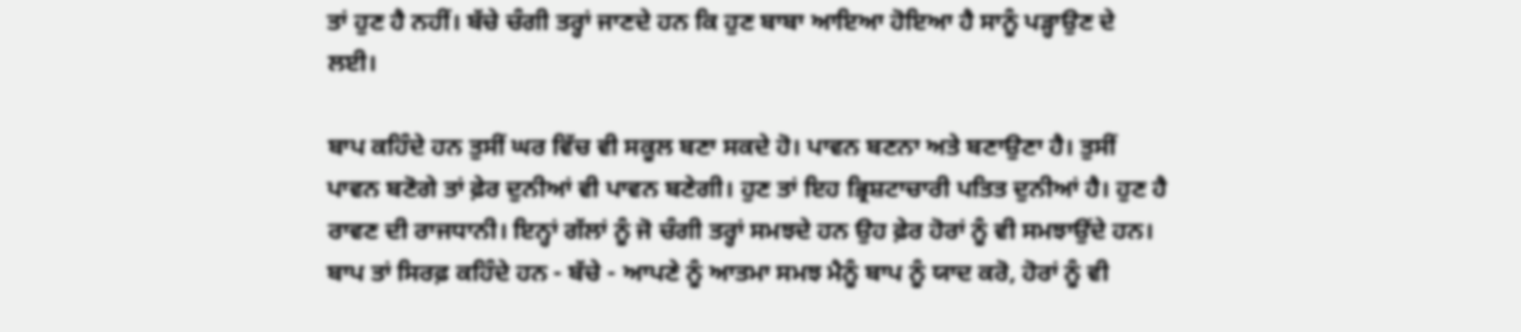ਤਾਂ ਹੁਣ ਹੈ ਨਹੀਂ। ਬੱਚੇ ਚੰਗੀ ਤਰ੍ਹਾਂ ਜਾਣਦੇ ਹਨ ਕਿ ਹੁਣ ਬਾਬਾ ਆਇਆ ਹੋਇਆ ਹੈ ਸਾਨੂੰ ਪੜ੍ਹਾਉਣ ਦੇ ਲਈ।

ਬਾਪ ਕਹਿੰਦੇ ਹਨ ਤੁਸੀਂ ਘਰ ਵਿੱਚ ਵੀ ਸਕੂਲ ਬਣਾ ਸਕਦੇ ਹੋ। ਪਾਵਨ ਬਣਨਾ ਅਤੇ ਬਣਾਉਣਾ ਹੈ। ਤੁਸੀਂ ਪਾਵਨ ਬਣੋਗੇ ਤਾਂ ਫ਼ੇਰ ਦੁਨੀਆਂ ਵੀ ਪਾਵਨ ਬਣੇਗੀ। ਹੁਣ ਤਾਂ ਇਹ ਭ੍ਰਿਸ਼ਟਾਚਾਰੀ ਪਤਿਤ ਦੁਨੀਆਂ ਹੈ। ਹੁਣ ਹੈ ਰਾਵਣ ਦੀ ਰਾਜਧਾਨੀ। ਇਨ੍ਹਾਂ ਗੱਲਾਂ ਨੂੰ ਜੋ ਚੰਗੀ ਤਰ੍ਹਾਂ ਸਮਝਦੇ ਹਨ ਉਹ ਫ਼ੇਰ ਹੋਰਾਂ ਨੂੰ ਵੀ ਸਮਝਾਉਂਦੇ ਹਨ। ਬਾਪ ਤਾਂ ਸਿਰਫ਼ ਕਹਿੰਦੇ ਹਨ - ਬੱਚੇ - ਆਪਣੇ ਨੂੰ ਆਤਮਾ ਸਮਝ ਮੈਨੂੰ ਬਾਪ ਨੂੰ ਯਾਦ ਕਰੋ, ਹੋਰਾਂ ਨੂੰ ਵੀ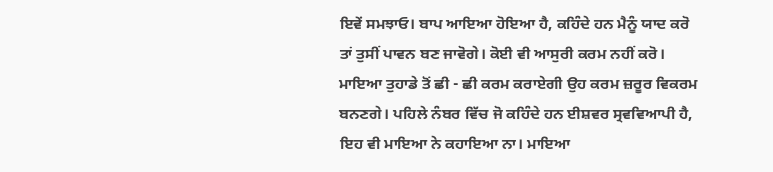ਇਵੇਂ ਸਮਝਾਓ। ਬਾਪ ਆਇਆ ਹੋਇਆ ਹੈ, ਕਹਿੰਦੇ ਹਨ ਮੈਨੂੰ ਯਾਦ ਕਰੋ ਤਾਂ ਤੁਸੀਂ ਪਾਵਨ ਬਣ ਜਾਵੋਗੇ। ਕੋਈ ਵੀ ਆਸੁਰੀ ਕਰਮ ਨਹੀਂ ਕਰੋ। ਮਾਇਆ ਤੁਹਾਡੇ ਤੋਂ ਛੀ - ਛੀ ਕਰਮ ਕਰਾਏਗੀ ਉਹ ਕਰਮ ਜ਼ਰੂਰ ਵਿਕਰਮ ਬਨਣਗੇ। ਪਹਿਲੇ ਨੰਬਰ ਵਿੱਚ ਜੋ ਕਹਿੰਦੇ ਹਨ ਈਸ਼ਵਰ ਸ੍ਰਵਵਿਆਪੀ ਹੈ, ਇਹ ਵੀ ਮਾਇਆ ਨੇ ਕਹਾਇਆ ਨਾ। ਮਾਇਆ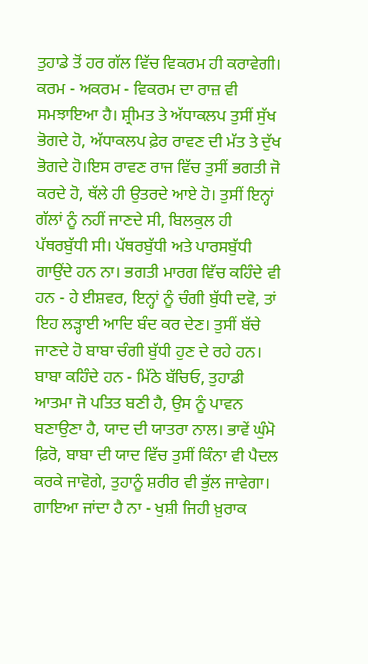ਤੁਹਾਡੇ ਤੋਂ ਹਰ ਗੱਲ ਵਿੱਚ ਵਿਕਰਮ ਹੀ ਕਰਾਵੇਗੀ। ਕਰਮ - ਅਕਰਮ - ਵਿਕਰਮ ਦਾ ਰਾਜ਼ ਵੀ ਸਮਝਾਇਆ ਹੈ। ਸ਼੍ਰੀਮਤ ਤੇ ਅੱਧਾਕਲਪ ਤੁਸੀਂ ਸੁੱਖ ਭੋਗਦੇ ਹੋ, ਅੱਧਾਕਲਪ ਫ਼ੇਰ ਰਾਵਣ ਦੀ ਮੱਤ ਤੇ ਦੁੱਖ ਭੋਗਦੇ ਹੋ।ਇਸ ਰਾਵਣ ਰਾਜ ਵਿੱਚ ਤੁਸੀਂ ਭਗਤੀ ਜੋ ਕਰਦੇ ਹੋ, ਥੱਲੇ ਹੀ ਉਤਰਦੇ ਆਏ ਹੋ। ਤੁਸੀਂ ਇਨ੍ਹਾਂ ਗੱਲਾਂ ਨੂੰ ਨਹੀਂ ਜਾਣਦੇ ਸੀ, ਬਿਲਕੁਲ ਹੀ ਪੱਥਰਬੁੱਧੀ ਸੀ। ਪੱਥਰਬੁੱਧੀ ਅਤੇ ਪਾਰਸਬੁੱਧੀ ਗਾਉਂਦੇ ਹਨ ਨਾ। ਭਗਤੀ ਮਾਰਗ ਵਿੱਚ ਕਹਿੰਦੇ ਵੀ ਹਨ - ਹੇ ਈਸ਼ਵਰ, ਇਨ੍ਹਾਂ ਨੂੰ ਚੰਗੀ ਬੁੱਧੀ ਦਵੋ, ਤਾਂ ਇਹ ਲੜ੍ਹਾਈ ਆਦਿ ਬੰਦ ਕਰ ਦੇਣ। ਤੁਸੀਂ ਬੱਚੇ ਜਾਣਦੇ ਹੋ ਬਾਬਾ ਚੰਗੀ ਬੁੱਧੀ ਹੁਣ ਦੇ ਰਹੇ ਹਨ। ਬਾਬਾ ਕਹਿੰਦੇ ਹਨ - ਮਿੱਠੇ ਬੱਚਿਓ, ਤੁਹਾਡੀ ਆਤਮਾ ਜੋ ਪਤਿਤ ਬਣੀ ਹੈ, ਉਸ ਨੂੰ ਪਾਵਨ ਬਣਾਉਣਾ ਹੈ, ਯਾਦ ਦੀ ਯਾਤਰਾ ਨਾਲ। ਭਾਵੇਂ ਘੁੰਮੋ ਫ਼ਿਰੋ, ਬਾਬਾ ਦੀ ਯਾਦ ਵਿੱਚ ਤੁਸੀਂ ਕਿੰਨਾ ਵੀ ਪੈਦਲ ਕਰਕੇ ਜਾਵੋਗੇ, ਤੁਹਾਨੂੰ ਸ਼ਰੀਰ ਵੀ ਭੁੱਲ ਜਾਵੇਗਾ। ਗਾਇਆ ਜਾਂਦਾ ਹੈ ਨਾ - ਖੁਸ਼ੀ ਜਿਹੀ ਖ਼ੁਰਾਕ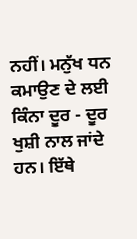ਨਹੀਂ। ਮਨੁੱਖ ਧਨ ਕਮਾਉਣ ਦੇ ਲਈ ਕਿੰਨਾ ਦੂਰ - ਦੂਰ ਖੁਸ਼ੀ ਨਾਲ ਜਾਂਦੇ ਹਨ। ਇੱਥੇ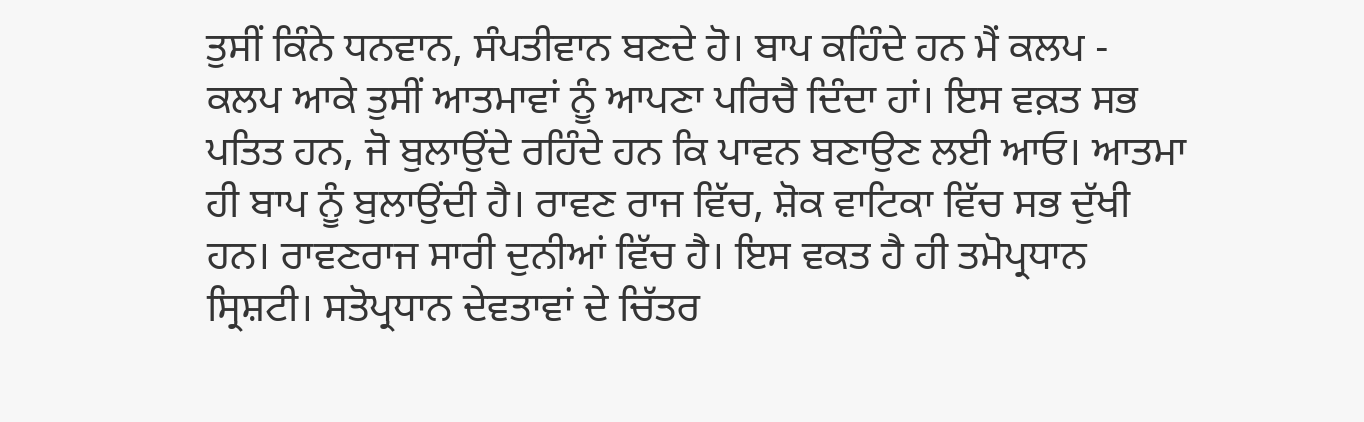ਤੁਸੀਂ ਕਿੰਨੇ ਧਨਵਾਨ, ਸੰਪਤੀਵਾਨ ਬਣਦੇ ਹੋ। ਬਾਪ ਕਹਿੰਦੇ ਹਨ ਮੈਂ ਕਲਪ - ਕਲਪ ਆਕੇ ਤੁਸੀਂ ਆਤਮਾਵਾਂ ਨੂੰ ਆਪਣਾ ਪਰਿਚੈ ਦਿੰਦਾ ਹਾਂ। ਇਸ ਵਕ਼ਤ ਸਭ ਪਤਿਤ ਹਨ, ਜੋ ਬੁਲਾਉਂਦੇ ਰਹਿੰਦੇ ਹਨ ਕਿ ਪਾਵਨ ਬਣਾਉਣ ਲਈ ਆਓ। ਆਤਮਾ ਹੀ ਬਾਪ ਨੂੰ ਬੁਲਾਉਂਦੀ ਹੈ। ਰਾਵਣ ਰਾਜ ਵਿੱਚ, ਸ਼ੋਕ ਵਾਟਿਕਾ ਵਿੱਚ ਸਭ ਦੁੱਖੀ ਹਨ। ਰਾਵਣਰਾਜ ਸਾਰੀ ਦੁਨੀਆਂ ਵਿੱਚ ਹੈ। ਇਸ ਵਕਤ ਹੈ ਹੀ ਤਮੋਪ੍ਰਧਾਨ ਸ੍ਰਿਸ਼ਟੀ। ਸਤੋਪ੍ਰਧਾਨ ਦੇਵਤਾਵਾਂ ਦੇ ਚਿੱਤਰ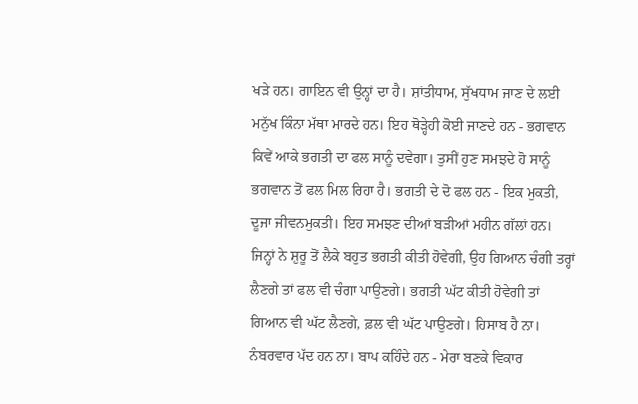ਖੜੇ ਹਨ। ਗਾਇਨ ਵੀ ਉਨ੍ਹਾਂ ਦਾ ਹੈ। ਸ਼ਾਂਤੀਧਾਮ, ਸੁੱਖਧਾਮ ਜਾਣ ਦੇ ਲਈ ਮਨੁੱਖ ਕਿੰਨਾ ਮੱਥਾ ਮਾਰਦੇ ਹਨ। ਇਹ ਥੋੜ੍ਹੇਹੀ ਕੋਈ ਜਾਣਦੇ ਹਨ - ਭਗਵਾਨ ਕਿਵੇਂ ਆਕੇ ਭਗਤੀ ਦਾ ਫਲ ਸਾਨੂੰ ਦਵੇਗਾ। ਤੁਸੀਂ ਹੁਣ ਸਮਝਦੇ ਹੋ ਸਾਨੂੰ ਭਗਵਾਨ ਤੋਂ ਫਲ ਮਿਲ ਰਿਹਾ ਹੈ। ਭਗਤੀ ਦੇ ਦੋ ਫਲ ਹਨ - ਇਕ ਮੁਕਤੀ, ਦੂਜਾ ਜੀਵਨਮੁਕਤੀ। ਇਹ ਸਮਝਣ ਦੀਆਂ ਬੜੀਆਂ ਮਹੀਨ ਗੱਲਾਂ ਹਨ। ਜਿਨ੍ਹਾਂ ਨੇ ਸ਼ੁਰੂ ਤੋਂ ਲੈਕੇ ਬਹੁਤ ਭਗਤੀ ਕੀਤੀ ਹੋਵੇਗੀ, ਉਹ ਗਿਆਨ ਚੰਗੀ ਤਰ੍ਹਾਂ ਲੈਣਗੇ ਤਾਂ ਫਲ ਵੀ ਚੰਗਾ ਪਾਉਣਗੇ। ਭਗਤੀ ਘੱਟ ਕੀਤੀ ਹੋਵੇਗੀ ਤਾਂ ਗਿਆਨ ਵੀ ਘੱਟ ਲੈਣਗੇ, ਫ਼ਲ ਵੀ ਘੱਟ ਪਾਉਣਗੇ। ਹਿਸਾਬ ਹੈ ਨਾ। ਨੰਬਰਵਾਰ ਪੱਦ ਹਨ ਨਾ। ਬਾਪ ਕਹਿੰਦੇ ਹਨ - ਮੇਰਾ ਬਣਕੇ ਵਿਕਾਰ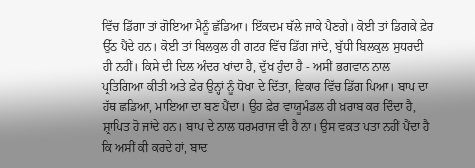ਵਿੱਚ ਡਿੱਗਾ ਤਾਂ ਗੋਇਆ ਮੈਨੂੰ ਛੱਡਿਆ। ਇੱਕਦਮ ਥੱਲੇ ਜਾਕੇ ਪੈਣਗੇ। ਕੋਈ ਤਾਂ ਡਿਗਕੇ ਫ਼ੇਰ ਉੱਠ ਪੈਂਦੇ ਹਨ। ਕੋਈ ਤਾਂ ਬਿਲਕੁਲ ਹੀ ਗਟਰ ਵਿੱਚ ਡਿੱਗ ਜਾਂਦੇ, ਬੁੱਧੀ ਬਿਲਕੁਲ ਸੁਧਰਦੀ ਹੀ ਨਹੀਂ। ਕਿਸੇ ਦੀ ਦਿਲ ਅੰਦਰ ਖਾਂਦਾ ਹੈ, ਦੁੱਖ ਹੁੰਦਾ ਹੈ - ਅਸੀਂ ਭਗਵਾਨ ਨਾਲ ਪ੍ਰਤਿਗਿਆ ਕੀਤੀ ਅਤੇ ਫ਼ੇਰ ਉਨ੍ਹਾਂ ਨੂੰ ਧੋਖਾ ਦੇ ਦਿੱਤਾ, ਵਿਕਾਰ ਵਿੱਚ ਡਿੱਗ ਪਿਆ। ਬਾਪ ਦਾ ਹੱਥ ਛਡਿਆ, ਮਾਇਆ ਦਾ ਬਣ ਪੈਂਦਾ। ਉਹ ਫ਼ੇਰ ਵਾਯੂਮੰਡਲ ਹੀ ਖ਼ਰਾਬ ਕਰ ਦਿੰਦਾ ਹੈ, ਸ਼੍ਰਾਪਿਤ ਹੋ ਜਾਂਦੇ ਹਨ। ਬਾਪ ਦੇ ਨਾਲ ਧਰਮਰਾਜ ਵੀ ਹੈ ਨਾ। ਉਸ ਵਕ਼ਤ ਪਤਾ ਨਹੀਂ ਪੈਂਦਾ ਹੈ ਕਿ ਅਸੀਂ ਕੀ ਕਰਦੇ ਹਾਂ, ਬਾਦ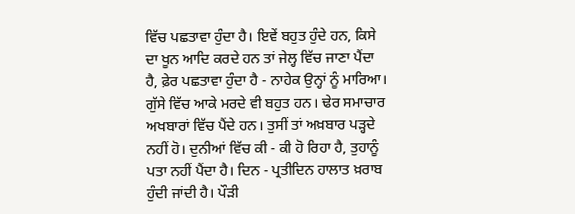ਵਿੱਚ ਪਛਤਾਵਾ ਹੁੰਦਾ ਹੈ। ਇਵੇਂ ਬਹੁਤ ਹੁੰਦੇ ਹਨ, ਕਿਸੇ ਦਾ ਖੂਨ ਆਦਿ ਕਰਦੇ ਹਨ ਤਾਂ ਜੇਲ੍ਹ ਵਿੱਚ ਜਾਣਾ ਪੈਂਦਾ ਹੈ, ਫ਼ੇਰ ਪਛਤਾਵਾ ਹੁੰਦਾ ਹੈ - ਨਾਹੇਕ ਉਨ੍ਹਾਂ ਨੂੰ ਮਾਰਿਆ। ਗੁੱਸੇ ਵਿੱਚ ਆਕੇ ਮਰਦੇ ਵੀ ਬਹੁਤ ਹਨ। ਢੇਰ ਸਮਾਚਾਰ ਅਖਬਾਰਾਂ ਵਿੱਚ ਪੈਂਦੇ ਹਨ। ਤੁਸੀਂ ਤਾਂ ਅਖ਼ਬਾਰ ਪੜ੍ਹਦੇ ਨਹੀਂ ਹੋ। ਦੁਨੀਆਂ ਵਿੱਚ ਕੀ - ਕੀ ਹੋ ਰਿਹਾ ਹੈ, ਤੁਹਾਨੂੰ ਪਤਾ ਨਹੀਂ ਪੈਂਦਾ ਹੈ। ਦਿਨ - ਪ੍ਰਤੀਦਿਨ ਹਾਲਾਤ ਖ਼ਰਾਬ ਹੁੰਦੀ ਜਾਂਦੀ ਹੈ। ਪੌੜੀ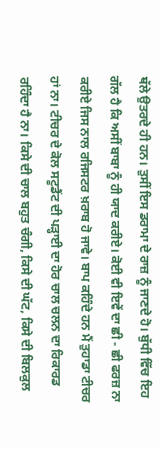ਥੱਲੇ ਉਤਰਦੇ ਹੀ ਹਨ। ਤੁਸੀਂ ਇਸ ਡਰਾਮਾ ਦੇ ਰਾਜ਼ ਨੂੰ ਜਾਣਦੇ ਹੋ। ਬੁੱਧੀ ਵਿੱਚ ਇਹ ਗੱਲ ਹੈ ਕਿ ਅਸੀਂ ਬਾਬਾ ਨੂੰ ਹੀ ਯਾਦ ਕਰੀਏ। ਕੋਈ ਵੀ ਇਵੇਂ ਦਾ ਛੀ - ਛੀ ਫਰਜ਼ ਨਾ ਕਰੀਏ ਜਿਸ ਨਾਲ ਰਜਿਸਟਰ ਖ਼ਰਾਬ ਹੋ ਜਾਵੇ। ਬਾਪ ਕਹਿੰਦੇ ਹਨ ਮੈਂ ਤੁਹਾਡਾ ਟੀਚਰ ਹਾਂ ਨਾ। ਟੀਚਰ ਦੇ ਕੋਲ ਸਟੂਡੈਂਟ ਦੀ ਪੜ੍ਹਾਈ ਦਾ ਹੋਰ ਚਾਲ ਚਲਨ ਦਾ ਰਿਕਾਰਡ ਰਹਿੰਦਾ ਹੈ ਨਾ। ਕਿਸੇ ਦੀ ਚਾਲ ਬਹੁਤ ਚੰਗੀ, ਕਿਸੇ ਦੀ ਘੱਟ, ਕਿਸੇ ਦੀ ਬਿਲਕੁਲ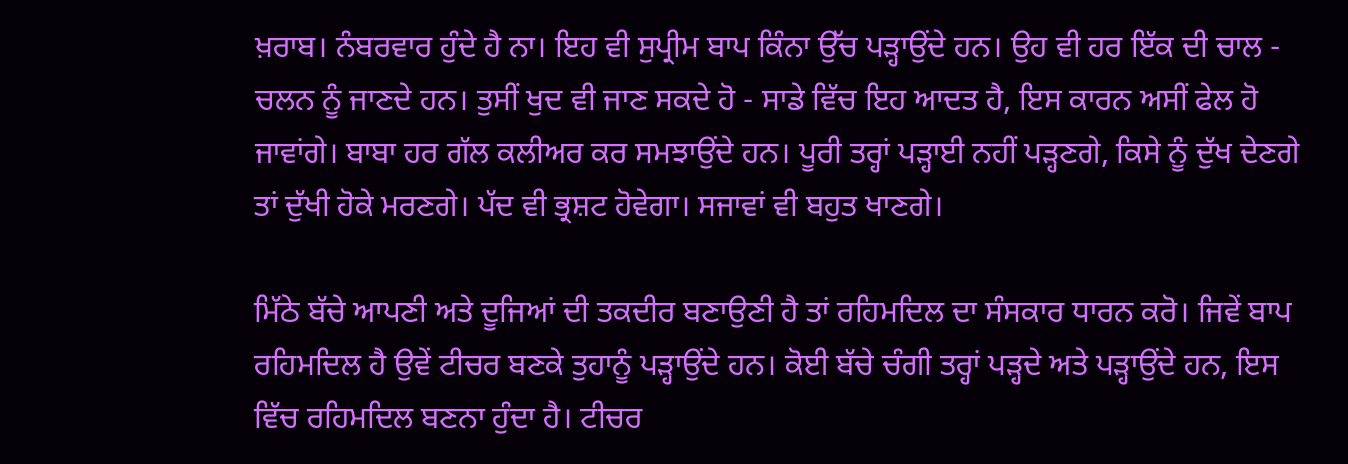ਖ਼ਰਾਬ। ਨੰਬਰਵਾਰ ਹੁੰਦੇ ਹੈ ਨਾ। ਇਹ ਵੀ ਸੁਪ੍ਰੀਮ ਬਾਪ ਕਿੰਨਾ ਉੱਚ ਪੜ੍ਹਾਉਂਦੇ ਹਨ। ਉਹ ਵੀ ਹਰ ਇੱਕ ਦੀ ਚਾਲ - ਚਲਨ ਨੂੰ ਜਾਣਦੇ ਹਨ। ਤੁਸੀਂ ਖੁਦ ਵੀ ਜਾਣ ਸਕਦੇ ਹੋ - ਸਾਡੇ ਵਿੱਚ ਇਹ ਆਦਤ ਹੈ, ਇਸ ਕਾਰਨ ਅਸੀਂ ਫੇਲ ਹੋ ਜਾਵਾਂਗੇ। ਬਾਬਾ ਹਰ ਗੱਲ ਕਲੀਅਰ ਕਰ ਸਮਝਾਉਂਦੇ ਹਨ। ਪੂਰੀ ਤਰ੍ਹਾਂ ਪੜ੍ਹਾਈ ਨਹੀਂ ਪੜ੍ਹਣਗੇ, ਕਿਸੇ ਨੂੰ ਦੁੱਖ ਦੇਣਗੇ ਤਾਂ ਦੁੱਖੀ ਹੋਕੇ ਮਰਣਗੇ। ਪੱਦ ਵੀ ਭ੍ਰਸ਼ਟ ਹੋਵੇਗਾ। ਸਜਾਵਾਂ ਵੀ ਬਹੁਤ ਖਾਣਗੇ।

ਮਿੱਠੇ ਬੱਚੇ ਆਪਣੀ ਅਤੇ ਦੂਜਿਆਂ ਦੀ ਤਕਦੀਰ ਬਣਾਉਣੀ ਹੈ ਤਾਂ ਰਹਿਮਦਿਲ ਦਾ ਸੰਸਕਾਰ ਧਾਰਨ ਕਰੋ। ਜਿਵੇਂ ਬਾਪ ਰਹਿਮਦਿਲ ਹੈ ਉਵੇਂ ਟੀਚਰ ਬਣਕੇ ਤੁਹਾਨੂੰ ਪੜ੍ਹਾਉਂਦੇ ਹਨ। ਕੋਈ ਬੱਚੇ ਚੰਗੀ ਤਰ੍ਹਾਂ ਪੜ੍ਹਦੇ ਅਤੇ ਪੜ੍ਹਾਉਂਦੇ ਹਨ, ਇਸ ਵਿੱਚ ਰਹਿਮਦਿਲ ਬਣਨਾ ਹੁੰਦਾ ਹੈ। ਟੀਚਰ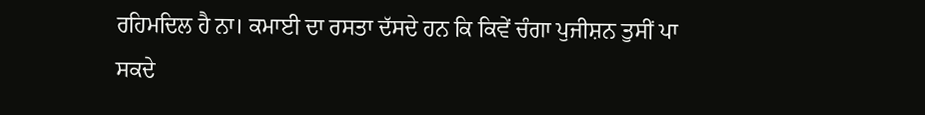ਰਹਿਮਦਿਲ ਹੈ ਨਾ। ਕਮਾਈ ਦਾ ਰਸਤਾ ਦੱਸਦੇ ਹਨ ਕਿ ਕਿਵੇਂ ਚੰਗਾ ਪੁਜੀਸ਼ਨ ਤੁਸੀਂ ਪਾ ਸਕਦੇ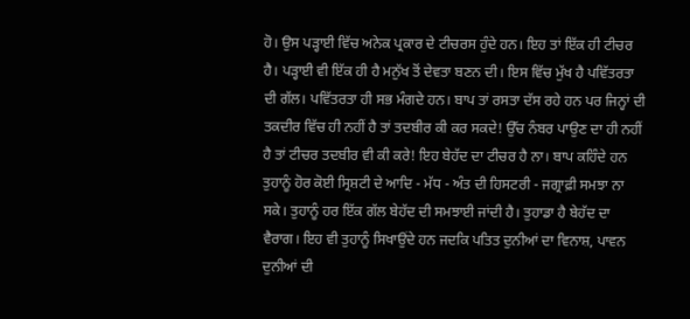ਹੋ। ਉਸ ਪੜ੍ਹਾਈ ਵਿੱਚ ਅਨੇਕ ਪ੍ਰਕਾਰ ਦੇ ਟੀਚਰਸ ਹੁੰਦੇ ਹਨ। ਇਹ ਤਾਂ ਇੱਕ ਹੀ ਟੀਚਰ ਹੈ। ਪੜ੍ਹਾਈ ਵੀ ਇੱਕ ਹੀ ਹੈ ਮਨੁੱਖ ਤੋਂ ਦੇਵਤਾ ਬਣਨ ਦੀ। ਇਸ ਵਿੱਚ ਮੁੱਖ ਹੈ ਪਵਿੱਤਰਤਾ ਦੀ ਗੱਲ। ਪਵਿੱਤਰਤਾ ਹੀ ਸਭ ਮੰਗਦੇ ਹਨ। ਬਾਪ ਤਾਂ ਰਸਤਾ ਦੱਸ ਰਹੇ ਹਨ ਪਰ ਜਿਨ੍ਹਾਂ ਦੀ ਤਕਦੀਰ ਵਿੱਚ ਹੀ ਨਹੀਂ ਹੈ ਤਾਂ ਤਦਬੀਰ ਕੀ ਕਰ ਸਕਦੇ! ਉੱਚ ਨੰਬਰ ਪਾਉਣ ਦਾ ਹੀ ਨਹੀਂ ਹੈ ਤਾਂ ਟੀਚਰ ਤਦਬੀਰ ਵੀ ਕੀ ਕਰੇ! ਇਹ ਬੇਹੱਦ ਦਾ ਟੀਚਰ ਹੈ ਨਾ। ਬਾਪ ਕਹਿੰਦੇ ਹਨ ਤੁਹਾਨੂੰ ਹੋਰ ਕੋਈ ਸ੍ਰਿਸ਼ਟੀ ਦੇ ਆਦਿ - ਮੱਧ - ਅੰਤ ਦੀ ਹਿਸਟਰੀ - ਜਗ੍ਰਾਫ਼ੀ ਸਮਝਾ ਨਾ ਸਕੇ। ਤੁਹਾਨੂੰ ਹਰ ਇੱਕ ਗੱਲ ਬੇਹੱਦ ਦੀ ਸਮਝਾਈ ਜਾਂਦੀ ਹੈ। ਤੁਹਾਡਾ ਹੈ ਬੇਹੱਦ ਦਾ ਵੈਰਾਗ। ਇਹ ਵੀ ਤੁਹਾਨੂੰ ਸਿਖਾਉਂਦੇ ਹਨ ਜਦਕਿ ਪਤਿਤ ਦੁਨੀਆਂ ਦਾ ਵਿਨਾਸ਼, ਪਾਵਨ ਦੁਨੀਆਂ ਦੀ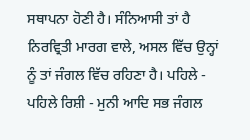ਸਥਾਪਨਾ ਹੋਣੀ ਹੈ। ਸੰਨਿਆਸੀ ਤਾਂ ਹੈ ਨਿਰਵ੍ਰਿਤੀ ਮਾਰਗ ਵਾਲੇ, ਅਸਲ ਵਿੱਚ ਉਨ੍ਹਾਂ ਨੂੰ ਤਾਂ ਜੰਗਲ ਵਿੱਚ ਰਹਿਣਾ ਹੈ। ਪਹਿਲੇ - ਪਹਿਲੇ ਰਿਸ਼ੀ - ਮੁਨੀ ਆਦਿ ਸਭ ਜੰਗਲ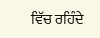ਵਿੱਚ ਰਹਿੰਦੇ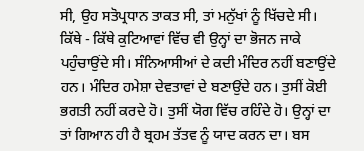ਸੀ, ਉਹ ਸਤੋਪ੍ਰਧਾਨ ਤਾਕਤ ਸੀ, ਤਾਂ ਮਨੁੱਖਾਂ ਨੂੰ ਖਿੱਚਦੇ ਸੀ। ਕਿੱਥੇ - ਕਿੱਥੇ ਕੁਟਿਆਵਾਂ ਵਿੱਚ ਵੀ ਉਨ੍ਹਾਂ ਦਾ ਭੋਜਨ ਜਾਕੇ ਪਹੁੰਚਾਉਂਦੇ ਸੀ। ਸੰਨਿਆਸੀਆਂ ਦੇ ਕਦੀ ਮੰਦਿਰ ਨਹੀਂ ਬਣਾਉਂਦੇ ਹਨ। ਮੰਦਿਰ ਹਮੇਸ਼ਾ ਦੇਵਤਾਵਾਂ ਦੇ ਬਣਾਉਂਦੇ ਹਨ। ਤੁਸੀਂ ਕੋਈ ਭਗਤੀ ਨਹੀਂ ਕਰਦੇ ਹੋ। ਤੁਸੀਂ ਯੋਗ ਵਿੱਚ ਰਹਿੰਦੇ ਹੋ। ਉਨ੍ਹਾਂ ਦਾ ਤਾਂ ਗਿਆਨ ਹੀ ਹੈ ਬ੍ਰਹਮ ਤੱਤਵ ਨੂੰ ਯਾਦ ਕਰਨ ਦਾ। ਬਸ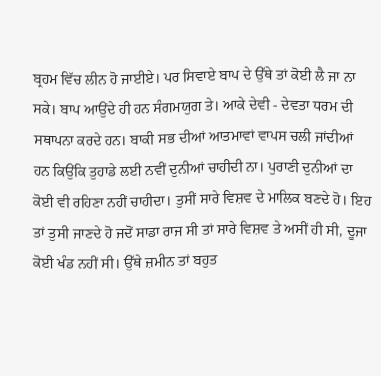ਬ੍ਰਹਮ ਵਿੱਚ ਲੀਨ ਹੋ ਜਾਈਏ। ਪਰ ਸਿਵਾਏ ਬਾਪ ਦੇ ਉੱਥੇ ਤਾਂ ਕੋਈ ਲੈ ਜਾ ਨਾ ਸਕੇ। ਬਾਪ ਆਉਂਦੇ ਹੀ ਹਨ ਸੰਗਮਯੁਗ ਤੇ। ਆਕੇ ਦੇਵੀ - ਦੇਵਤਾ ਧਰਮ ਦੀ ਸਥਾਪਨਾ ਕਰਦੇ ਹਨ। ਬਾਕੀ ਸਭ ਦੀਆਂ ਆਤਮਾਵਾਂ ਵਾਪਸ ਚਲੀ ਜਾਂਦੀਆਂ ਹਨ ਕਿਉਂਕਿ ਤੁਹਾਡੇ ਲਈ ਨਵੀਂ ਦੁਨੀਆਂ ਚਾਹੀਦੀ ਨਾ। ਪੁਰਾਣੀ ਦੁਨੀਆਂ ਦਾ ਕੋਈ ਵੀ ਰਹਿਣਾ ਨਹੀਂ ਚਾਹੀਦਾ। ਤੁਸੀਂ ਸਾਰੇ ਵਿਸ਼ਵ ਦੇ ਮਾਲਿਕ ਬਣਦੇ ਹੋ। ਇਹ ਤਾਂ ਤੁਸੀ ਜਾਣਦੇ ਹੋ ਜਦੋਂ ਸਾਡਾ ਰਾਜ ਸੀ ਤਾਂ ਸਾਰੇ ਵਿਸ਼ਵ ਤੇ ਅਸੀਂ ਹੀ ਸੀ, ਦੂਜਾ ਕੋਈ ਖੰਡ ਨਹੀਂ ਸੀ। ਉੱਥੇ ਜ਼ਮੀਨ ਤਾਂ ਬਹੁਤ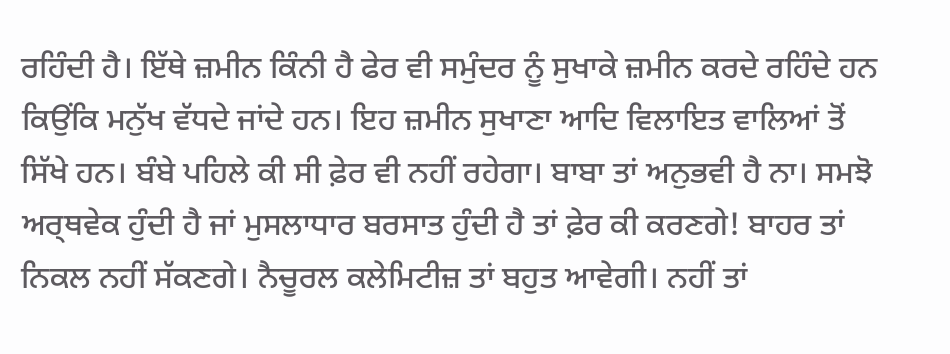ਰਹਿੰਦੀ ਹੈ। ਇੱਥੇ ਜ਼ਮੀਨ ਕਿੰਨੀ ਹੈ ਫੇਰ ਵੀ ਸਮੁੰਦਰ ਨੂੰ ਸੁਖਾਕੇ ਜ਼ਮੀਨ ਕਰਦੇ ਰਹਿੰਦੇ ਹਨ ਕਿਉਂਕਿ ਮਨੁੱਖ ਵੱਧਦੇ ਜਾਂਦੇ ਹਨ। ਇਹ ਜ਼ਮੀਨ ਸੁਖਾਣਾ ਆਦਿ ਵਿਲਾਇਤ ਵਾਲਿਆਂ ਤੋਂ ਸਿੱਖੇ ਹਨ। ਬੰਬੇ ਪਹਿਲੇ ਕੀ ਸੀ ਫ਼ੇਰ ਵੀ ਨਹੀਂ ਰਹੇਗਾ। ਬਾਬਾ ਤਾਂ ਅਨੁਭਵੀ ਹੈ ਨਾ। ਸਮਝੋ ਅਰ੍ਥਵੇਕ ਹੁੰਦੀ ਹੈ ਜਾਂ ਮੁਸਲਾਧਾਰ ਬਰਸਾਤ ਹੁੰਦੀ ਹੈ ਤਾਂ ਫ਼ੇਰ ਕੀ ਕਰਣਗੇ! ਬਾਹਰ ਤਾਂ ਨਿਕਲ ਨਹੀਂ ਸੱਕਣਗੇ। ਨੈਚੂਰਲ ਕਲੇਮਿਟੀਜ਼ ਤਾਂ ਬਹੁਤ ਆਵੇਗੀ। ਨਹੀਂ ਤਾਂ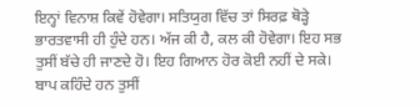ਇਨ੍ਹਾਂ ਵਿਨਾਸ਼ ਕਿਵੇਂ ਹੋਵੇਗਾ। ਸਤਿਯੁਗ ਵਿੱਚ ਤਾਂ ਸਿਰਫ਼ ਥੋੜ੍ਹੇ ਭਾਰਤਵਾਸੀ ਹੀ ਹੁੰਦੇ ਹਨ। ਅੱਜ ਕੀ ਹੈ, ਕਲ ਕੀ ਹੋਵੇਗਾ। ਇਹ ਸਭ ਤੁਸੀਂ ਬੱਚੇ ਹੀ ਜਾਣਦੇ ਹੋ। ਇਹ ਗਿਆਨ ਹੋਰ ਕੋਈ ਨਹੀਂ ਦੇ ਸਕੇ। ਬਾਪ ਕਹਿੰਦੇ ਹਨ ਤੁਸੀਂ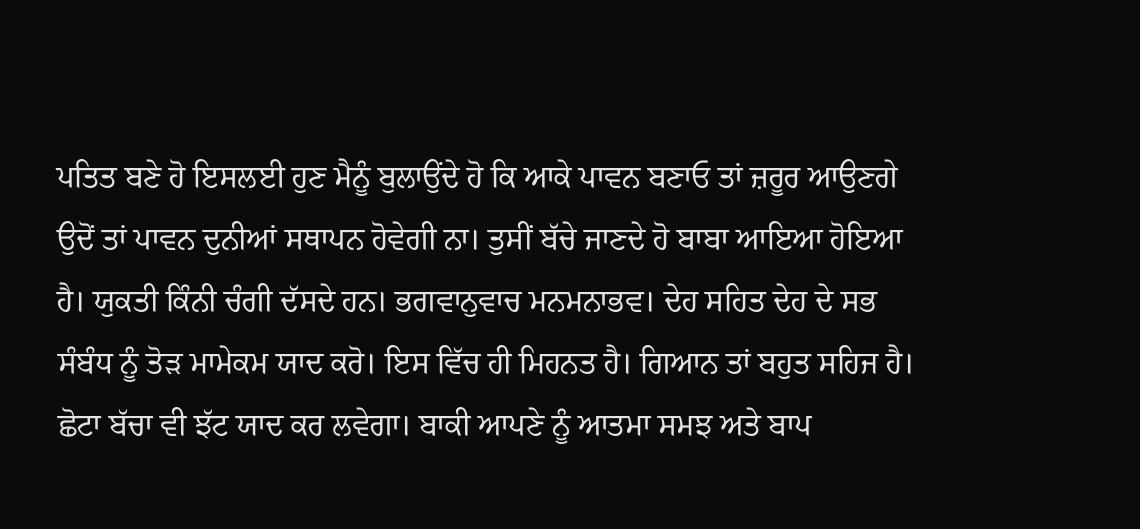ਪਤਿਤ ਬਣੇ ਹੋ ਇਸਲਈ ਹੁਣ ਮੈਨੂੰ ਬੁਲਾਉਂਦੇ ਹੋ ਕਿ ਆਕੇ ਪਾਵਨ ਬਣਾਓ ਤਾਂ ਜ਼ਰੂਰ ਆਉਣਗੇ ਉਦੋਂ ਤਾਂ ਪਾਵਨ ਦੁਨੀਆਂ ਸਥਾਪਨ ਹੋਵੇਗੀ ਨਾ। ਤੁਸੀਂ ਬੱਚੇ ਜਾਣਦੇ ਹੋ ਬਾਬਾ ਆਇਆ ਹੋਇਆ ਹੈ। ਯੁਕਤੀ ਕਿੰਨੀ ਚੰਗੀ ਦੱਸਦੇ ਹਨ। ਭਗਵਾਨੁਵਾਚ ਮਨਮਨਾਭਵ। ਦੇਹ ਸਹਿਤ ਦੇਹ ਦੇ ਸਭ ਸੰਬੰਧ ਨੂੰ ਤੋੜ ਮਾਮੇਕਮ ਯਾਦ ਕਰੋ। ਇਸ ਵਿੱਚ ਹੀ ਮਿਹਨਤ ਹੈ। ਗਿਆਨ ਤਾਂ ਬਹੁਤ ਸਹਿਜ ਹੈ। ਛੋਟਾ ਬੱਚਾ ਵੀ ਝੱਟ ਯਾਦ ਕਰ ਲਵੇਗਾ। ਬਾਕੀ ਆਪਣੇ ਨੂੰ ਆਤਮਾ ਸਮਝ ਅਤੇ ਬਾਪ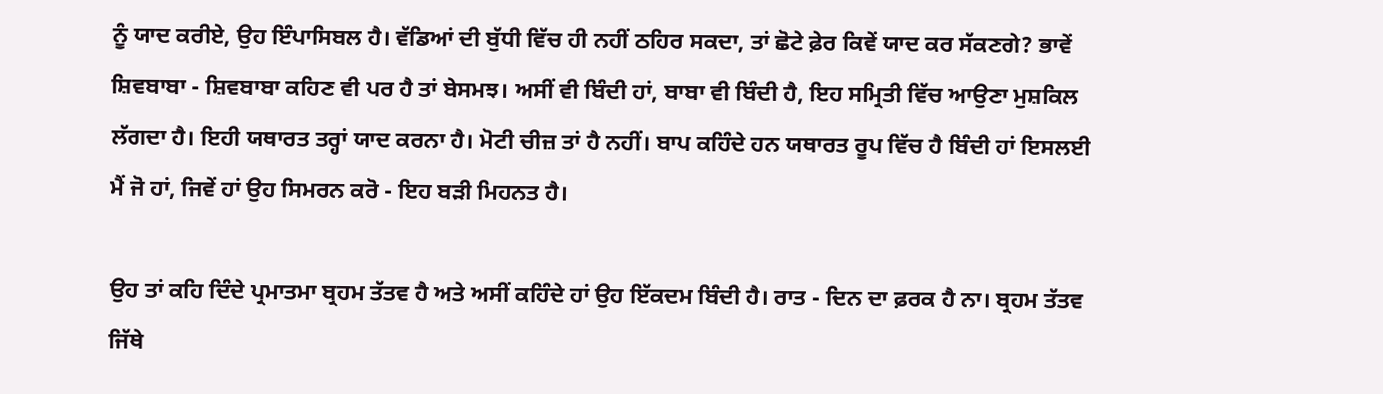ਨੂੰ ਯਾਦ ਕਰੀਏ, ਉਹ ਇੰਪਾਸਿਬਲ ਹੈ। ਵੱਡਿਆਂ ਦੀ ਬੁੱਧੀ ਵਿੱਚ ਹੀ ਨਹੀਂ ਠਹਿਰ ਸਕਦਾ, ਤਾਂ ਛੋਟੇ ਫ਼ੇਰ ਕਿਵੇਂ ਯਾਦ ਕਰ ਸੱਕਣਗੇ? ਭਾਵੇਂ ਸ਼ਿਵਬਾਬਾ - ਸ਼ਿਵਬਾਬਾ ਕਹਿਣ ਵੀ ਪਰ ਹੈ ਤਾਂ ਬੇਸਮਝ। ਅਸੀਂ ਵੀ ਬਿੰਦੀ ਹਾਂ, ਬਾਬਾ ਵੀ ਬਿੰਦੀ ਹੈ, ਇਹ ਸਮ੍ਰਿਤੀ ਵਿੱਚ ਆਉਣਾ ਮੁਸ਼ਕਿਲ ਲੱਗਦਾ ਹੈ। ਇਹੀ ਯਥਾਰਤ ਤਰ੍ਹਾਂ ਯਾਦ ਕਰਨਾ ਹੈ। ਮੋਟੀ ਚੀਜ਼ ਤਾਂ ਹੈ ਨਹੀਂ। ਬਾਪ ਕਹਿੰਦੇ ਹਨ ਯਥਾਰਤ ਰੂਪ ਵਿੱਚ ਹੈ ਬਿੰਦੀ ਹਾਂ ਇਸਲਈ ਮੈਂ ਜੋ ਹਾਂ, ਜਿਵੇਂ ਹਾਂ ਉਹ ਸਿਮਰਨ ਕਰੋ - ਇਹ ਬੜੀ ਮਿਹਨਤ ਹੈ।

ਉਹ ਤਾਂ ਕਹਿ ਦਿੰਦੇ ਪ੍ਰਮਾਤਮਾ ਬ੍ਰਹਮ ਤੱਤਵ ਹੈ ਅਤੇ ਅਸੀਂ ਕਹਿੰਦੇ ਹਾਂ ਉਹ ਇੱਕਦਮ ਬਿੰਦੀ ਹੈ। ਰਾਤ - ਦਿਨ ਦਾ ਫ਼ਰਕ ਹੈ ਨਾ। ਬ੍ਰਹਮ ਤੱਤਵ ਜਿੱਥੇ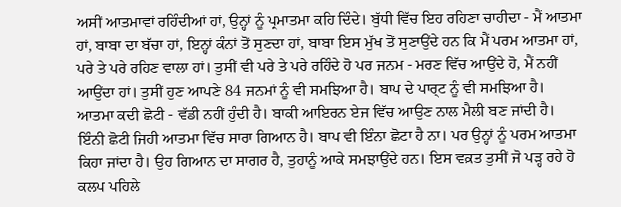ਅਸੀਂ ਆਤਮਾਵਾਂ ਰਹਿੰਦੀਆਂ ਹਾਂ, ਉਨ੍ਹਾਂ ਨੂੰ ਪ੍ਰਮਾਤਮਾ ਕਹਿ ਦਿੰਦੇ। ਬੁੱਧੀ ਵਿੱਚ ਇਹ ਰਹਿਣਾ ਚਾਹੀਦਾ - ਮੈਂ ਆਤਮਾ ਹਾਂ, ਬਾਬਾ ਦਾ ਬੱਚਾ ਹਾਂ, ਇਨ੍ਹਾਂ ਕੰਨਾਂ ਤੋਂ ਸੁਣਦਾ ਹਾਂ, ਬਾਬਾ ਇਸ ਮੁੱਖ ਤੋਂ ਸੁਣਾਉਂਦੇ ਹਨ ਕਿ ਮੈਂ ਪਰਮ ਆਤਮਾ ਹਾਂ, ਪਰੇ ਤੇ ਪਰੇ ਰਹਿਣ ਵਾਲਾ ਹਾਂ। ਤੁਸੀਂ ਵੀ ਪਰੇ ਤੇ ਪਰੇ ਰਹਿੰਦੇ ਹੋ ਪਰ ਜਨਮ - ਮਰਣ ਵਿੱਚ ਆਉਂਦੇ ਹੋ, ਮੈਂ ਨਹੀਂ ਆਉਂਦਾ ਹਾਂ। ਤੁਸੀਂ ਹੁਣ ਆਪਣੇ 84 ਜਨਮਾਂ ਨੂੰ ਵੀ ਸਮਝਿਆ ਹੈ। ਬਾਪ ਦੇ ਪਾਰ੍ਟ ਨੂੰ ਵੀ ਸਮਝਿਆ ਹੈ। ਆਤਮਾ ਕਦੀ ਛੋਟੀ - ਵੱਡੀ ਨਹੀਂ ਹੁੰਦੀ ਹੈ। ਬਾਕੀ ਆਇਰਨ ਏਜ ਵਿੱਚ ਆਉਣ ਨਾਲ ਮੈਲੀ ਬਣ ਜਾਂਦੀ ਹੈ। ਇੰਨੀ ਛੋਟੀ ਜਿਹੀ ਆਤਮਾ ਵਿੱਚ ਸਾਰਾ ਗਿਆਨ ਹੈ। ਬਾਪ ਵੀ ਇੰਨਾ ਛੋਟਾ ਹੈ ਨਾ। ਪਰ ਉਨ੍ਹਾਂ ਨੂੰ ਪਰਮ ਆਤਮਾ ਕਿਹਾ ਜਾਂਦਾ ਹੈ। ਉਹ ਗਿਆਨ ਦਾ ਸਾਗਰ ਹੈ, ਤੁਹਾਨੂੰ ਆਕੇ ਸਮਝਾਉਂਦੇ ਹਨ। ਇਸ ਵਕ਼ਤ ਤੁਸੀਂ ਜੋ ਪੜ੍ਹ ਰਹੇ ਹੋ ਕਲਪ ਪਹਿਲੇ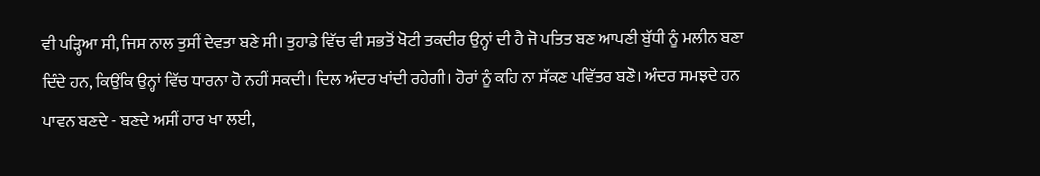ਵੀ ਪੜ੍ਹਿਆ ਸੀ, ਜਿਸ ਨਾਲ ਤੁਸੀਂ ਦੇਵਤਾ ਬਣੇ ਸੀ। ਤੁਹਾਡੇ ਵਿੱਚ ਵੀ ਸਭਤੋਂ ਖੋਟੀ ਤਕਦੀਰ ਉਨ੍ਹਾਂ ਦੀ ਹੈ ਜੋ ਪਤਿਤ ਬਣ ਆਪਣੀ ਬੁੱਧੀ ਨੂੰ ਮਲੀਨ ਬਣਾ ਦਿੰਦੇ ਹਨ, ਕਿਉਂਕਿ ਉਨ੍ਹਾਂ ਵਿੱਚ ਧਾਰਨਾ ਹੋ ਨਹੀਂ ਸਕਦੀ। ਦਿਲ ਅੰਦਰ ਖਾਂਦੀ ਰਹੇਗੀ। ਹੋਰਾਂ ਨੂੰ ਕਹਿ ਨਾ ਸੱਕਣ ਪਵਿੱਤਰ ਬਣੋ। ਅੰਦਰ ਸਮਝਦੇ ਹਨ ਪਾਵਨ ਬਣਦੇ - ਬਣਦੇ ਅਸੀਂ ਹਾਰ ਖਾ ਲਈ,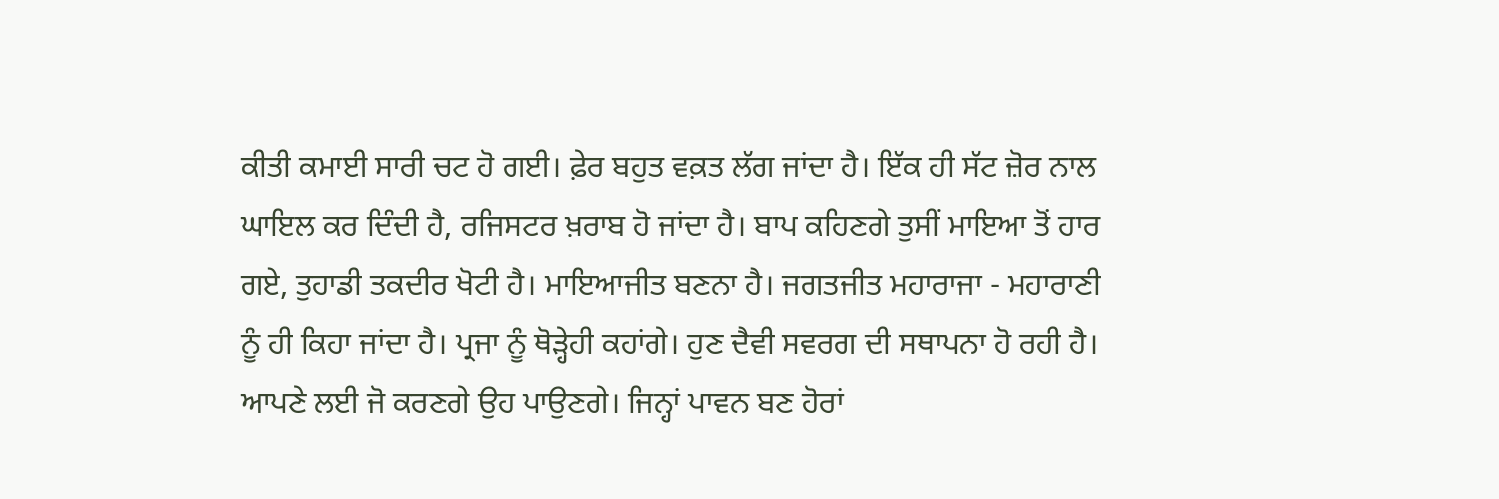ਕੀਤੀ ਕਮਾਈ ਸਾਰੀ ਚਟ ਹੋ ਗਈ। ਫ਼ੇਰ ਬਹੁਤ ਵਕ਼ਤ ਲੱਗ ਜਾਂਦਾ ਹੈ। ਇੱਕ ਹੀ ਸੱਟ ਜ਼ੋਰ ਨਾਲ ਘਾਇਲ ਕਰ ਦਿੰਦੀ ਹੈ, ਰਜਿਸਟਰ ਖ਼ਰਾਬ ਹੋ ਜਾਂਦਾ ਹੈ। ਬਾਪ ਕਹਿਣਗੇ ਤੁਸੀਂ ਮਾਇਆ ਤੋਂ ਹਾਰ ਗਏ, ਤੁਹਾਡੀ ਤਕਦੀਰ ਖੋਟੀ ਹੈ। ਮਾਇਆਜੀਤ ਬਣਨਾ ਹੈ। ਜਗਤਜੀਤ ਮਹਾਰਾਜਾ - ਮਹਾਰਾਣੀ ਨੂੰ ਹੀ ਕਿਹਾ ਜਾਂਦਾ ਹੈ। ਪ੍ਰਜਾ ਨੂੰ ਥੋੜ੍ਹੇਹੀ ਕਹਾਂਗੇ। ਹੁਣ ਦੈਵੀ ਸਵਰਗ ਦੀ ਸਥਾਪਨਾ ਹੋ ਰਹੀ ਹੈ। ਆਪਣੇ ਲਈ ਜੋ ਕਰਣਗੇ ਉਹ ਪਾਉਣਗੇ। ਜਿਨ੍ਹਾਂ ਪਾਵਨ ਬਣ ਹੋਰਾਂ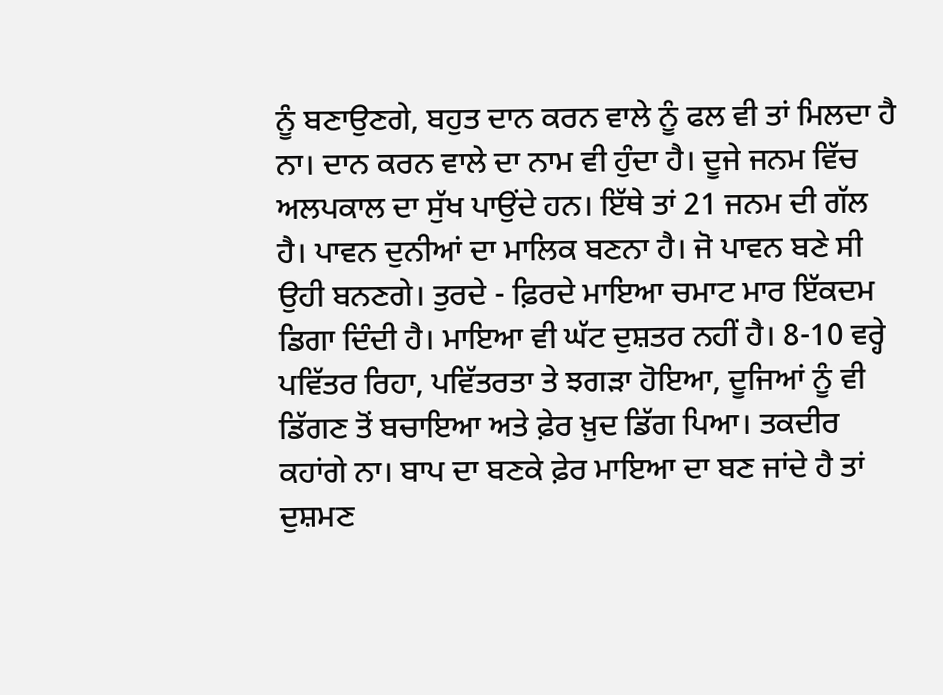ਨੂੰ ਬਣਾਉਣਗੇ, ਬਹੁਤ ਦਾਨ ਕਰਨ ਵਾਲੇ ਨੂੰ ਫਲ ਵੀ ਤਾਂ ਮਿਲਦਾ ਹੈ ਨਾ। ਦਾਨ ਕਰਨ ਵਾਲੇ ਦਾ ਨਾਮ ਵੀ ਹੁੰਦਾ ਹੈ। ਦੂਜੇ ਜਨਮ ਵਿੱਚ ਅਲਪਕਾਲ ਦਾ ਸੁੱਖ ਪਾਉਂਦੇ ਹਨ। ਇੱਥੇ ਤਾਂ 21 ਜਨਮ ਦੀ ਗੱਲ ਹੈ। ਪਾਵਨ ਦੁਨੀਆਂ ਦਾ ਮਾਲਿਕ ਬਣਨਾ ਹੈ। ਜੋ ਪਾਵਨ ਬਣੇ ਸੀ ਉਹੀ ਬਨਣਗੇ। ਤੁਰਦੇ - ਫ਼ਿਰਦੇ ਮਾਇਆ ਚਮਾਟ ਮਾਰ ਇੱਕਦਮ ਡਿਗਾ ਦਿੰਦੀ ਹੈ। ਮਾਇਆ ਵੀ ਘੱਟ ਦੁਸ਼ਤਰ ਨਹੀਂ ਹੈ। 8-10 ਵਰ੍ਹੇ ਪਵਿੱਤਰ ਰਿਹਾ, ਪਵਿੱਤਰਤਾ ਤੇ ਝਗੜਾ ਹੋਇਆ, ਦੂਜਿਆਂ ਨੂੰ ਵੀ ਡਿੱਗਣ ਤੋਂ ਬਚਾਇਆ ਅਤੇ ਫ਼ੇਰ ਖ਼ੁਦ ਡਿੱਗ ਪਿਆ। ਤਕਦੀਰ ਕਹਾਂਗੇ ਨਾ। ਬਾਪ ਦਾ ਬਣਕੇ ਫ਼ੇਰ ਮਾਇਆ ਦਾ ਬਣ ਜਾਂਦੇ ਹੈ ਤਾਂ ਦੁਸ਼ਮਣ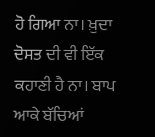ਹੋ ਗਿਆ ਨਾ। ਖ਼ੁਦਾ ਦੋਸਤ ਦੀ ਵੀ ਇੱਕ ਕਹਾਣੀ ਹੈ ਨਾ। ਬਾਪ ਆਕੇ ਬੱਚਿਆਂ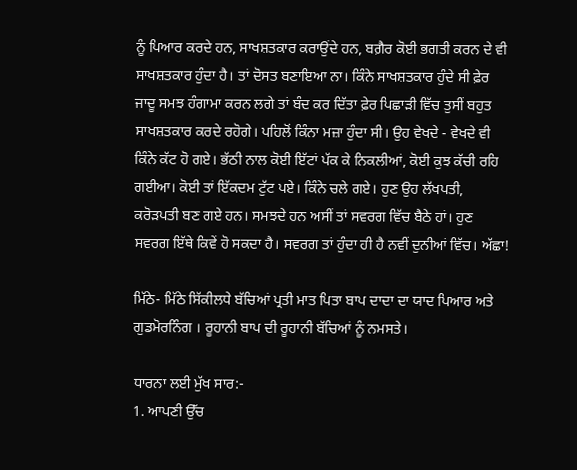ਨੂੰ ਪਿਆਰ ਕਰਦੇ ਹਨ, ਸਾਖਸ਼ਤਕਾਰ ਕਰਾਉਂਦੇ ਹਨ, ਬਗ਼ੈਰ ਕੋਈ ਭਗਤੀ ਕਰਨ ਦੇ ਵੀ ਸਾਖਸ਼ਤਕਾਰ ਹੁੰਦਾ ਹੈ। ਤਾਂ ਦੋਸਤ ਬਣਾਇਆ ਨਾ। ਕਿੰਨੇ ਸਾਖਸ਼ਤਕਾਰ ਹੁੰਦੇ ਸੀ ਫ਼ੇਰ ਜਾਦੂ ਸਮਝ ਹੰਗਾਮਾ ਕਰਨ ਲਗੇ ਤਾਂ ਬੰਦ ਕਰ ਦਿੱਤਾ ਫ਼ੇਰ ਪਿਛਾੜੀ ਵਿੱਚ ਤੁਸੀਂ ਬਹੁਤ ਸਾਖਸ਼ਤਕਾਰ ਕਰਦੇ ਰਹੋਗੇ। ਪਹਿਲੋਂ ਕਿੰਨਾ ਮਜ਼ਾ ਹੁੰਦਾ ਸੀ। ਉਹ ਵੇਖਦੇ - ਵੇਖਦੇ ਵੀ ਕਿੰਨੇ ਕੱਟ ਹੋ ਗਏ। ਭੱਠੀ ਨਾਲ ਕੋਈ ਇੱਟਾਂ ਪੱਕ ਕੇ ਨਿਕਲੀਆਂ, ਕੋਈ ਕੁਝ ਕੱਚੀ ਰਹਿ ਗਈਆ। ਕੋਈ ਤਾਂ ਇੱਕਦਮ ਟੁੱਟ ਪਏ। ਕਿੰਨੇ ਚਲੇ ਗਏ। ਹੁਣ ਉਹ ਲੱਖਪਤੀ, ਕਰੋੜਪਤੀ ਬਣ ਗਏ ਹਨ। ਸਮਝਦੇ ਹਨ ਅਸੀਂ ਤਾਂ ਸਵਰਗ ਵਿੱਚ ਬੈਠੇ ਹਾਂ। ਹੁਣ ਸਵਰਗ ਇੱਥੇ ਕਿਵੇਂ ਹੋ ਸਕਦਾ ਹੈ। ਸਵਰਗ ਤਾਂ ਹੁੰਦਾ ਹੀ ਹੈ ਨਵੀਂ ਦੁਨੀਆਂ ਵਿੱਚ। ਅੱਛਾ!

ਮਿੱਠੇ- ਮਿੱਠੇ ਸਿੱਕੀਲਧੇ ਬੱਚਿਆਂ ਪ੍ਰਤੀ ਮਾਤ ਪਿਤਾ ਬਾਪ ਦਾਦਾ ਦਾ ਯਾਦ ਪਿਆਰ ਅਤੇ ਗੁਡਮੋਰਨਿੰਗ । ਰੂਹਾਨੀ ਬਾਪ ਦੀ ਰੂਹਾਨੀ ਬੱਚਿਆਂ ਨੂੰ ਨਮਸਤੇ।

ਧਾਰਨਾ ਲਈ ਮੁੱਖ ਸਾਰ:-
1. ਆਪਣੀ ਉੱਚ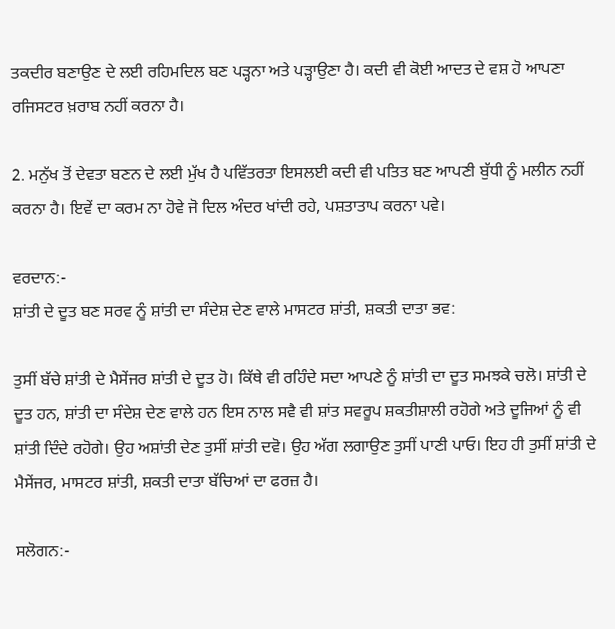ਤਕਦੀਰ ਬਣਾਉਣ ਦੇ ਲਈ ਰਹਿਮਦਿਲ ਬਣ ਪੜ੍ਹਨਾ ਅਤੇ ਪੜ੍ਹਾਉਣਾ ਹੈ। ਕਦੀ ਵੀ ਕੋਈ ਆਦਤ ਦੇ ਵਸ਼ ਹੋ ਆਪਣਾ ਰਜਿਸਟਰ ਖ਼ਰਾਬ ਨਹੀਂ ਕਰਨਾ ਹੈ।

2. ਮਨੁੱਖ ਤੋਂ ਦੇਵਤਾ ਬਣਨ ਦੇ ਲਈ ਮੁੱਖ ਹੈ ਪਵਿੱਤਰਤਾ ਇਸਲਈ ਕਦੀ ਵੀ ਪਤਿਤ ਬਣ ਆਪਣੀ ਬੁੱਧੀ ਨੂੰ ਮਲੀਨ ਨਹੀਂ ਕਰਨਾ ਹੈ। ਇਵੇਂ ਦਾ ਕਰਮ ਨਾ ਹੋਵੇ ਜੋ ਦਿਲ ਅੰਦਰ ਖਾਂਦੀ ਰਹੇ, ਪਸ਼ਤਾਤਾਪ ਕਰਨਾ ਪਵੇ।

ਵਰਦਾਨ:-
ਸ਼ਾਂਤੀ ਦੇ ਦੂਤ ਬਣ ਸਰਵ ਨੂੰ ਸ਼ਾਂਤੀ ਦਾ ਸੰਦੇਸ਼ ਦੇਣ ਵਾਲੇ ਮਾਸਟਰ ਸ਼ਾਂਤੀ, ਸ਼ਕਤੀ ਦਾਤਾ ਭਵ:

ਤੁਸੀਂ ਬੱਚੇ ਸ਼ਾਂਤੀ ਦੇ ਮੈਸੇਂਜਰ ਸ਼ਾਂਤੀ ਦੇ ਦੂਤ ਹੋ। ਕਿੱਥੇ ਵੀ ਰਹਿੰਦੇ ਸਦਾ ਆਪਣੇ ਨੂੰ ਸ਼ਾਂਤੀ ਦਾ ਦੂਤ ਸਮਝਕੇ ਚਲੋ। ਸ਼ਾਂਤੀ ਦੇ ਦੂਤ ਹਨ, ਸ਼ਾਂਤੀ ਦਾ ਸੰਦੇਸ਼ ਦੇਣ ਵਾਲੇ ਹਨ ਇਸ ਨਾਲ ਸਵੈ ਵੀ ਸ਼ਾਂਤ ਸਵਰੂਪ ਸ਼ਕਤੀਸ਼ਾਲੀ ਰਹੋਗੇ ਅਤੇ ਦੂਜਿਆਂ ਨੂੰ ਵੀ ਸ਼ਾਂਤੀ ਦਿੰਦੇ ਰਹੋਗੇ। ਉਹ ਅਸ਼ਾਂਤੀ ਦੇਣ ਤੁਸੀਂ ਸ਼ਾਂਤੀ ਦਵੋ। ਉਹ ਅੱਗ ਲਗਾਉਣ ਤੁਸੀਂ ਪਾਣੀ ਪਾਓ। ਇਹ ਹੀ ਤੁਸੀਂ ਸ਼ਾਂਤੀ ਦੇ ਮੈਸੇਂਜਰ, ਮਾਸਟਰ ਸ਼ਾਂਤੀ, ਸ਼ਕਤੀ ਦਾਤਾ ਬੱਚਿਆਂ ਦਾ ਫਰਜ਼ ਹੈ।

ਸਲੋਗਨ:-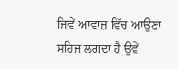ਜਿਵੇਂ ਆਵਾਜ਼ ਵਿੱਚ ਆਉਣਾ ਸਹਿਜ ਲਗਦਾ ਹੈ ਉਵੇਂ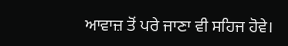ਆਵਾਜ਼ ਤੋਂ ਪਰੇ ਜਾਣਾ ਵੀ ਸਹਿਜ ਹੋਵੇ।